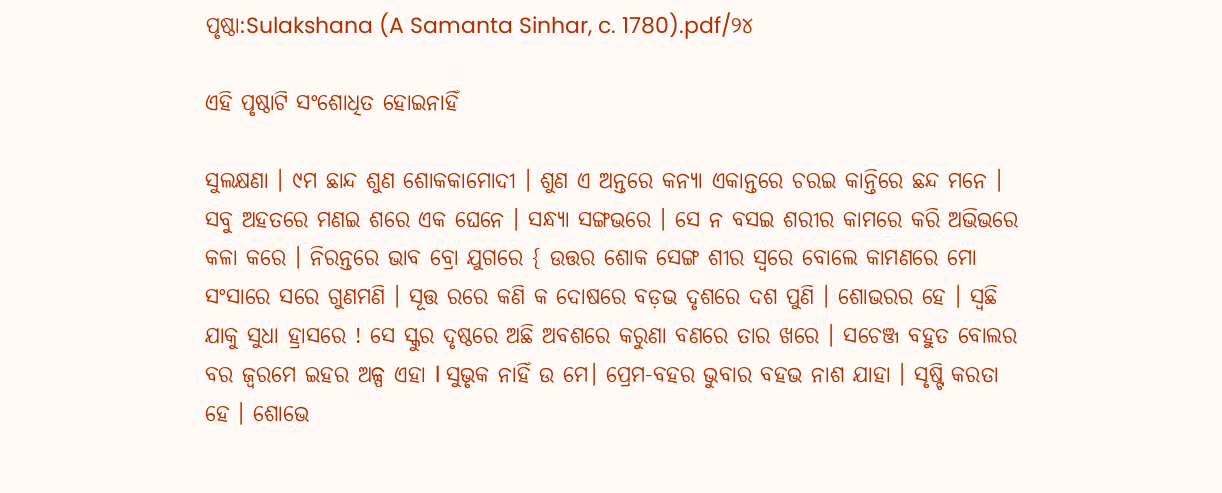ପୃଷ୍ଠା:Sulakshana (A Samanta Sinhar, c. 1780).pdf/୨୪

ଏହି ପୃଷ୍ଠାଟି ସଂଶୋଧିତ ହୋଇନାହିଁ

ସୁଲକ୍ଷଣା । ୯ମ ଛାନ୍ଦ ଶୁଣ ଶୋକକାମୋଦୀ । ଶୁଣ ଏ ଅନ୍ତରେ କନ୍ୟା ଏକାନ୍ତରେ ଚରଇ କାନ୍ତିରେ ଛନ୍ଦ ମନେ । ସବୁ ଅହତରେ ମଣଇ ଶରେ ଏକ ଘେନେ । ସନ୍ଧ୍ୟା ସଙ୍ଗଭରେ । ସେ ନ ବସଇ ଶରୀର କାମରେ କରି ଅଭିଭରେ କଳା କରେ । ନିରନ୍ତରେ ଭାବ ବ୍ରୋ ଯୁଗରେ { ଉତ୍ତର ଶୋକ ସେଙ୍ଗ ଶୀର ସ୍ଵରେ ବୋଲେ କାମଣରେ ମୋ ସଂସାରେ ସରେ ଗୁଣମଣି । ସୂତ୍ତ ରରେ କଣି କ ଦୋଷରେ ବଡ଼ଭ ଦୃଶରେ ଦଶ ପୁଣି । ଶୋଭରର ହେ । ସ୍ୱଛି ଯାକୁ ସୁଧା ହ୍ରାସରେ ! ସେ ସ୍କୁର ଦୃଷ୍ଠରେ ଅଛି ଅବଶରେ କରୁଣା ବଣରେ ତାର ଖରେ । ସଚେଞ୍ଜ ବହୁତ ବୋଲର ବର ଜ୍ଵରମେ ଇହର ଅଳ୍ପ ଏହା l ସୁଭୃକ ନାହିଁ ଉ ମେ। ପ୍ରେମ-ବହର ଭୁବାର ବହଭ ନାଶ ଯାହା । ସୃଷ୍ଟି କରତା ହେ । ଶୋଭେ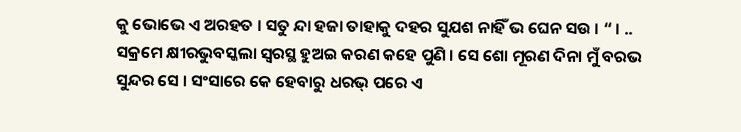କୁ ଭୋଭେ ଏ ଅରହତ । ସତୁ ନ୍ଦା ହଜା ତାହାକୁ ଦହର ସୁଯଶ ନାହିଁ ଭ ଘେନ ସଉ । “ । .. ସକ୍ରମେ କ୍ଷୀରଭୁବସ୍କଲା ସ୍ଵରସ୍ଥ ହୁଅଇ କରଣ କହେ ପୁଣି । ସେ ଶୋ ମୂରଣ ଦିନା ମୁଁ ବରଭ ସୁନ୍ଦର ସେ । ସଂସାରେ କେ ହେବାରୁ ଧରଭ୍ ପରେ ଏ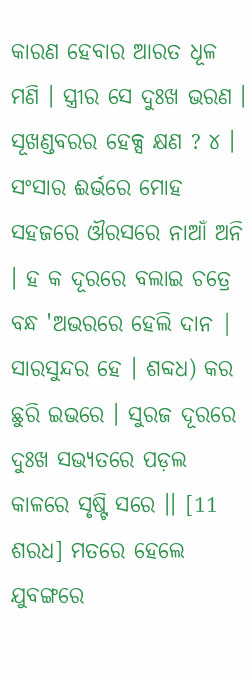କାରଣ ହେବାର ଆରତ ଧୂଳ ମଣି । ସ୍ତ୍ରୀର ସେ ଦୁଃଖ ଭରଣ । ସୂଖଣ୍ଡବରର ହେକ୍ସ କ୍ଷଣ ? ୪ । ସଂସାର ଈର୍ଭରେ ମୋହ ସହଜରେ ଔରସରେ ନାଆଁ ଅନି । ହ କ ଦୂରରେ ବଲାଇ ଚତ୍ରେ ବନ୍ଧ 'ଅଭରରେ ହେଲି ଦାନ | ସାରସୁନ୍ଦର ହେ । ଶବ୍ଦଧ) କର ଛୁରି ଇଭରେ । ସୁରଜ ଦୂରରେ ଦୁଃଖ ସଭ୍ୟତରେ ପଡ଼ଲ କାଳରେ ସୃଷ୍ଟି ସରେ ।। [11 ଶରଧ] ମତରେ ହେଲେ ଯୁବଙ୍ଗରେ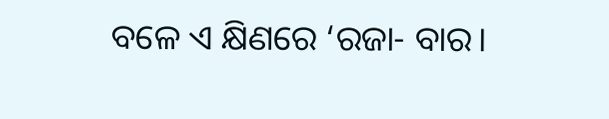ବଳେ ଏ କ୍ଷିଣରେ ‘ରଜା- ବାର।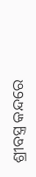ଶ୍ରୀବସ୍ତ୍ର କନ୍ଦରେ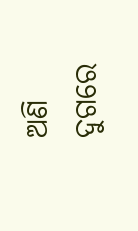ଅଣି ଦୁଗରେ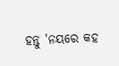ହନ୍ତୁ 'ନୟରେ କହ